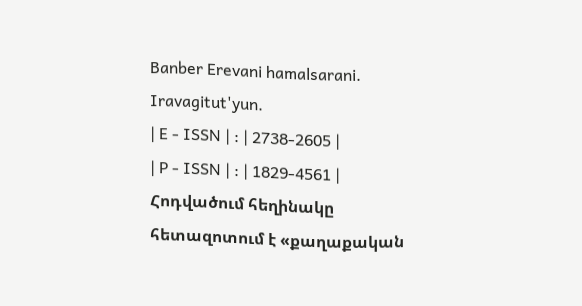Banber Erevani hamalsarani. Iravagitut'yun.
| E - ISSN | : | 2738-2605 |
| P - ISSN | : | 1829-4561 |
Հոդվածում հեղինակը հետազոտում է «քաղաքական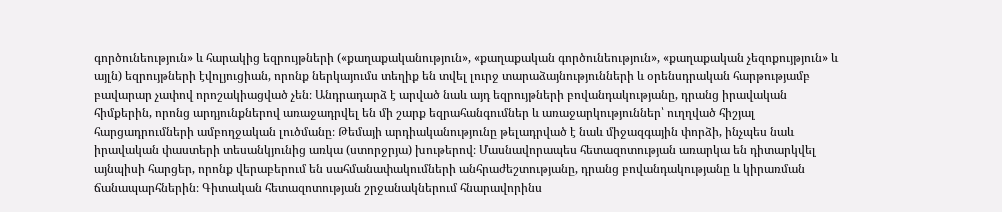գործունեություն» և հարակից եզրույթների («քաղաքականություն», «քաղաքական գործունեություն», «քաղաքական չեզոքույթյուն» և այլն) եզրույթների էվոլյուցիան, որոնք ներկայումս տեղիք են տվել լուրջ տարաձայնությունների և օրենսդրական հարթությամբ բավարար չափով որոշակիացված չեն։ Անդրադարձ է արված նաև այդ եզրույթների բովանդակությանը, դրանց իրավական հիմքերին, որոնց արդյունքներով առաջադրվել են մի շարք եզրահանգումներ և առաջարկություններ՝ ուղղված հիշյալ հարցադրումների ամբողջական լուծմանը։ Թեմայի արդիականությունը թելադրված է նաև միջազգային փորձի, ինչպես նաև իրավական փաստերի տեսանկյունից առկա (ստորջրյա) խութերով։ Մասնավորապես հետազոտության առարկա են դիտարկվել այնպիսի հարցեր, որոնք վերաբերում են սահմանափակումների անհրաժեշտությանը, դրանց բովանդակությանը և կիրառման ճանապարհներին։ Գիտական հետազոտության շրջանակներում հնարավորինս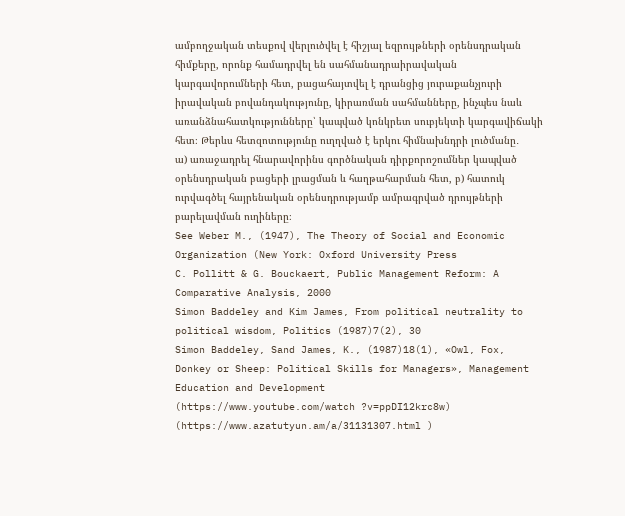ամբողջական տեսքով վերլուծվել է հիշյալ եզրույթների օրենսդրական հիմքերը, որոնք համադրվել են սահմանադրաիրավական կարգավորումների հետ, բացահայտվել է դրանցից յուրաքանչյուրի իրավական բովանդակությունը, կիրառման սահմանները, ինչպես նաև առանձնահատկությունները՝ կապված կոնկրետ սուբյեկտի կարգավիճակի հետ։ Թերևս հետզոտությունը ուղղված է երկու հիմնախնդրի լուծմանը․
ա) առաջադրել հնարավորինս գործնական դիրքորոշումներ կապված օրենսդրական բացերի լրացման և հաղթահարման հետ, բ) հատուկ ուրվագծել հայրենական օրենսդրությամբ ամրագրված դրույթների բարելավման ուղիները։
See Weber M., (1947), The Theory of Social and Economic Organization (New York: Oxford University Press
C. Pollitt & G. Bouckaert, Public Management Reform: A Comparative Analysis, 2000
Simon Baddeley and Kim James, From political neutrality to political wisdom, Politics (1987)7(2), 30
Simon Baddeley, Sand James, K., (1987)18(1), «Owl, Fox, Donkey or Sheep: Political Skills for Managers», Management Education and Development
(https://www.youtube.com/watch ?v=ppDI12krc8w)
(https://www.azatutyun.am/a/31131307.html )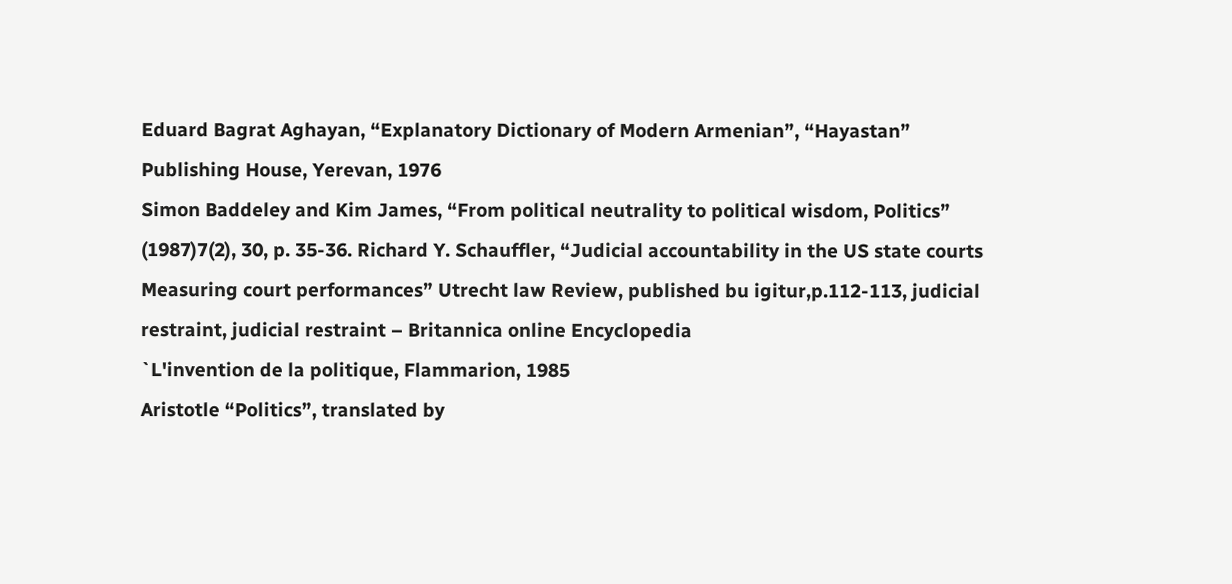Eduard Bagrat Aghayan, “Explanatory Dictionary of Modern Armenian”, “Hayastan” Publishing House, Yerevan, 1976
Simon Baddeley and Kim James, “From political neutrality to political wisdom, Politics” (1987)7(2), 30, p. 35-36. Richard Y. Schauffler, “Judicial accountability in the US state courts Measuring court performances” Utrecht law Review, published bu igitur,p.112-113, judicial restraint, judicial restraint – Britannica online Encyclopedia
`L'invention de la politique, Flammarion, 1985
Aristotle “Politics”, translated by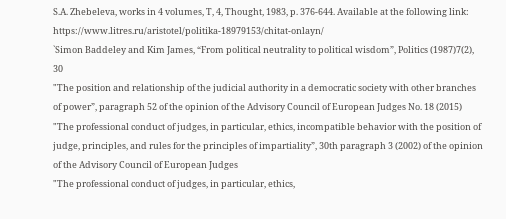S.A. Zhebeleva, works in 4 volumes, T, 4, Thought, 1983, p. 376-644. Available at the following link: https://www.litres.ru/aristotel/politika-18979153/chitat-onlayn/
`Simon Baddeley and Kim James, “From political neutrality to political wisdom”, Politics (1987)7(2), 30
"The position and relationship of the judicial authority in a democratic society with other branches of power”, paragraph 52 of the opinion of the Advisory Council of European Judges No. 18 (2015)
"The professional conduct of judges, in particular, ethics, incompatible behavior with the position of judge, principles, and rules for the principles of impartiality”, 30th paragraph 3 (2002) of the opinion of the Advisory Council of European Judges
"The professional conduct of judges, in particular, ethics,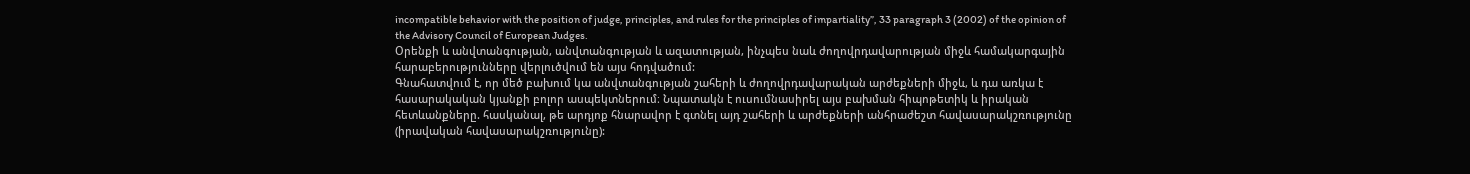incompatible behavior with the position of judge, principles, and rules for the principles of impartiality”, 33 paragraph 3 (2002) of the opinion of the Advisory Council of European Judges.
Օրենքի և անվտանգության, անվտանգության և ազատության, ինչպես նաև ժողովրդավարության միջև համակարգային հարաբերությունները վերլուծվում են այս հոդվածում:
Գնահատվում է, որ մեծ բախում կա անվտանգության շահերի և ժողովրդավարական արժեքների միջև, և դա առկա է հասարակական կյանքի բոլոր ասպեկտներում։ Նպատակն է ուսումնասիրել այս բախման հիպոթետիկ և իրական հետևանքները. հասկանալ, թե արդյոք հնարավոր է գտնել այդ շահերի և արժեքների անհրաժեշտ հավասարակշռությունը (իրավական հավասարակշռությունը):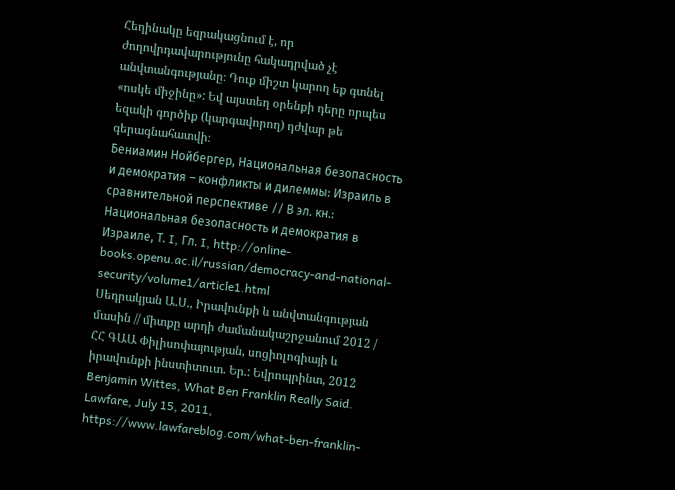Հեղինակը եզրակացնում է, որ ժողովրդավարությունը հակադրված չէ անվտանգությանը։ Դուք միշտ կարող եք գտնել «ոսկե միջինը»: Եվ այստեղ օրենքի դերը որպես եզակի գործիք (կարգավորող) դժվար թե գերագնահատվի։
Бениамин Нойбергер, Национальная безопасность и демократия – конфликты и дилеммы: Израиль в сравнительной перспективе // В эл. кн.: Национальная безопасность и демократия в Израиле, Т. I, Гл. I, http://online-books.openu.ac.il/russian/democracy-and-national-security/volume1/article1.html
Սեդրակյան Ա.Ս., Իրավունքի և անվտանգության մասին // միտքը արդի ժամանակաշրջանում 2012 / ՀՀ ԳԱԱ Փիլիսոփայության, սոցիոլոգիայի և իրավունքի ինստիտուտ. Եր.: Եվրոպրինտ, 2012
Benjamin Wittes, What Ben Franklin Really Said. Lawfare, July 15, 2011, https://www.lawfareblog.com/what-ben-franklin-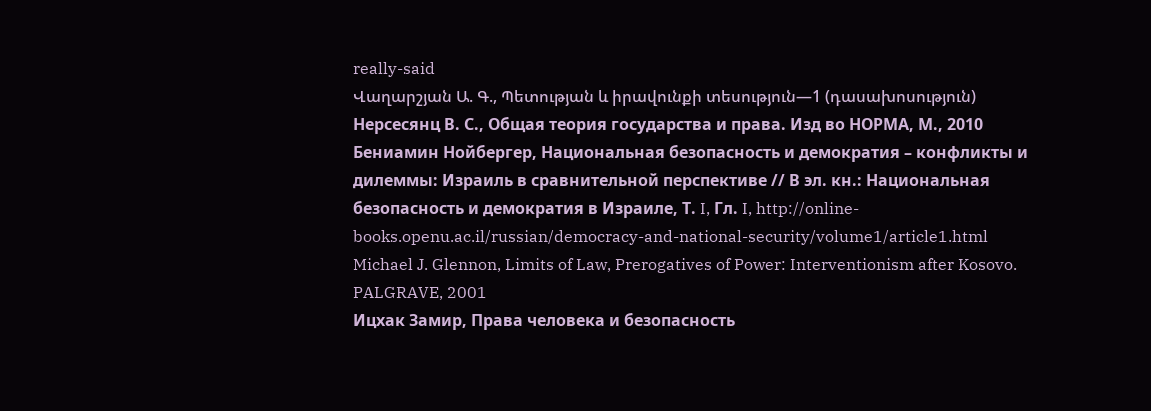really-said
Վաղարշյան Ա. Գ., Պետության և իրավունքի տեսություն—1 (դասախոսություն)
Нерсесянц В. С., Общая теория государства и права. Изд во НОРМА, М., 2010
Бениамин Нойбергер, Национальная безопасность и демократия – конфликты и дилеммы: Израиль в сравнительной перспективе // В эл. кн.: Национальная безопасность и демократия в Израиле, Т. I, Гл. I, http://online-books.openu.ac.il/russian/democracy-and-national-security/volume1/article1.html
Michael J. Glennon, Limits of Law, Prerogatives of Power: Interventionism after Kosovo. PALGRAVE, 2001
Ицхак Замир, Права человека и безопасность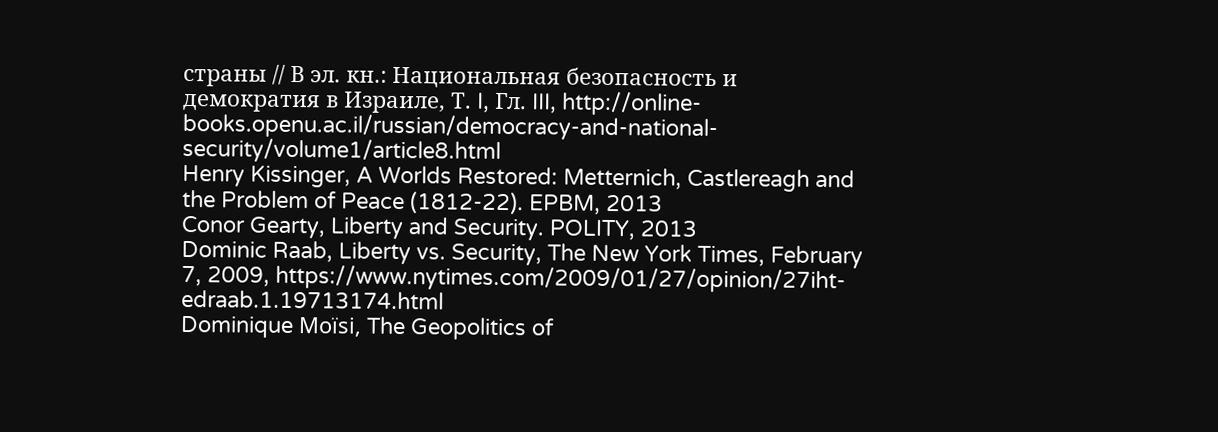страны // В эл. кн.: Национальная безопасность и демократия в Израиле, Т. I, Гл. III, http://online-books.openu.ac.il/russian/democracy-and-national-security/volume1/article8.html
Henry Kissinger, A Worlds Restored: Metternich, Castlereagh and the Problem of Peace (1812-22). EPBM, 2013
Conor Gearty, Liberty and Security. POLITY, 2013
Dominic Raab, Liberty vs. Security, The New York Times, February 7, 2009, https://www.nytimes.com/2009/01/27/opinion/27iht-edraab.1.19713174.html
Dominique Moïsi, The Geopolitics of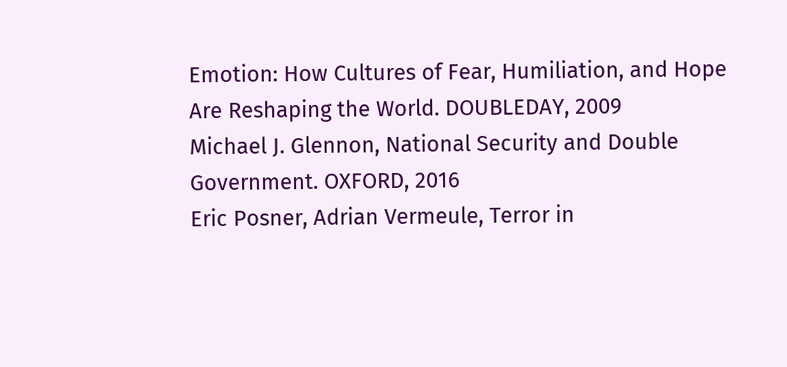Emotion: How Cultures of Fear, Humiliation, and Hope Are Reshaping the World. DOUBLEDAY, 2009
Michael J. Glennon, National Security and Double Government. OXFORD, 2016
Eric Posner, Adrian Vermeule, Terror in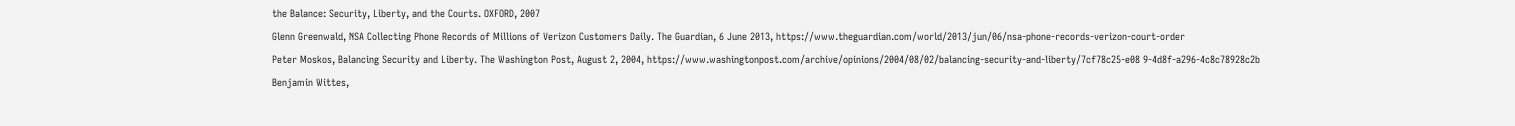the Balance: Security, Liberty, and the Courts. OXFORD, 2007
Glenn Greenwald, NSA Collecting Phone Records of Millions of Verizon Customers Daily. The Guardian, 6 June 2013, https://www.theguardian.com/world/2013/jun/06/nsa-phone-records-verizon-court-order
Peter Moskos, Balancing Security and Liberty. The Washington Post, August 2, 2004, https://www.washingtonpost.com/archive/opinions/2004/08/02/balancing-security-and-liberty/7cf78c25-e08 9-4d8f-a296-4c8c78928c2b
Benjamin Wittes,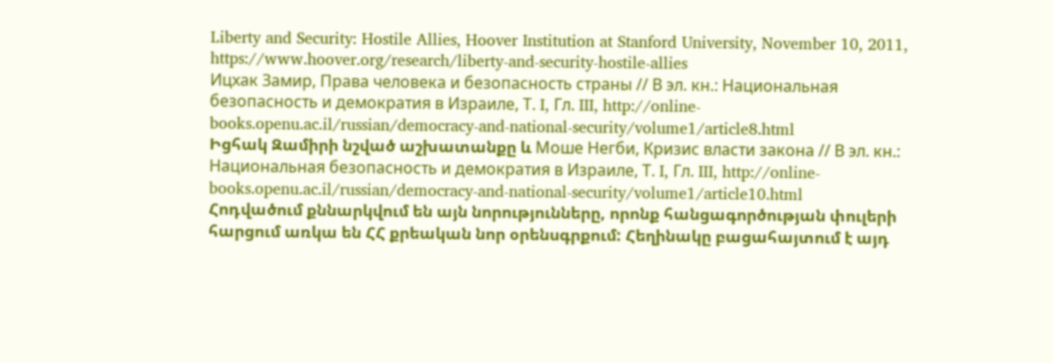Liberty and Security: Hostile Allies, Hoover Institution at Stanford University, November 10, 2011, https://www.hoover.org/research/liberty-and-security-hostile-allies
Ицхак Замир, Права человека и безопасность страны // В эл. кн.: Национальная безопасность и демократия в Израиле, Т. I, Гл. III, http://online-books.openu.ac.il/russian/democracy-and-national-security/volume1/article8.html
Իցհակ Զամիրի նշված աշխատանքը և Моше Негби, Кризис власти закона // В эл. кн.: Национальная безопасность и демократия в Израиле, Т. I, Гл. III, http://online-books.openu.ac.il/russian/democracy-and-national-security/volume1/article10.html
Հոդվածում քննարկվում են այն նորությունները, որոնք հանցագործության փուլերի հարցում առկա են ՀՀ քրեական նոր օրենսգրքում: Հեղինակը բացահայտում է այդ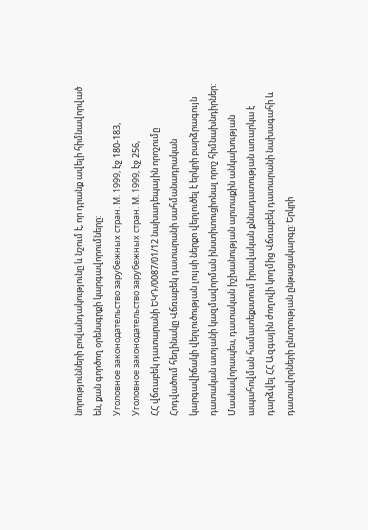նորությունների բովանդակությունը և նշում է, որ դրանք ավելի հիմնավորված են, քան գործող օրենսգրքի կարգավորումները:
Уголовное законодательство зарубежных стран. М. 1999, էջ 180-183,
Уголовное законодательство зарубежных стран. М. 1999, էջ 256,
ՀՀ վճռաբեկ դատարանի ԵԿԴ/0087/01/12 նախադեպային որոշումը
Հոդվածում հեղինակը Վճռաբեկ դատարանի սահմանադրական կարգավիճակի վերլուծության լույսի ներքո վերլուծել է երկրի բարձրագույն դատական ատյանի կազմավորման ինստիտուցիոնալ որոշ հիմնախնդիրներ: Մասնավորապես, դատական իշխանության արտաքին անկախության ապահովման համատեքստում իրավական քննադատության առարկա է դարձվել ՀՀ Ազգային ժողովի կողմից Վճռաբեկ դատարանի նախագահի և դատավորների ընտրության ընթացակարգը: Երկրի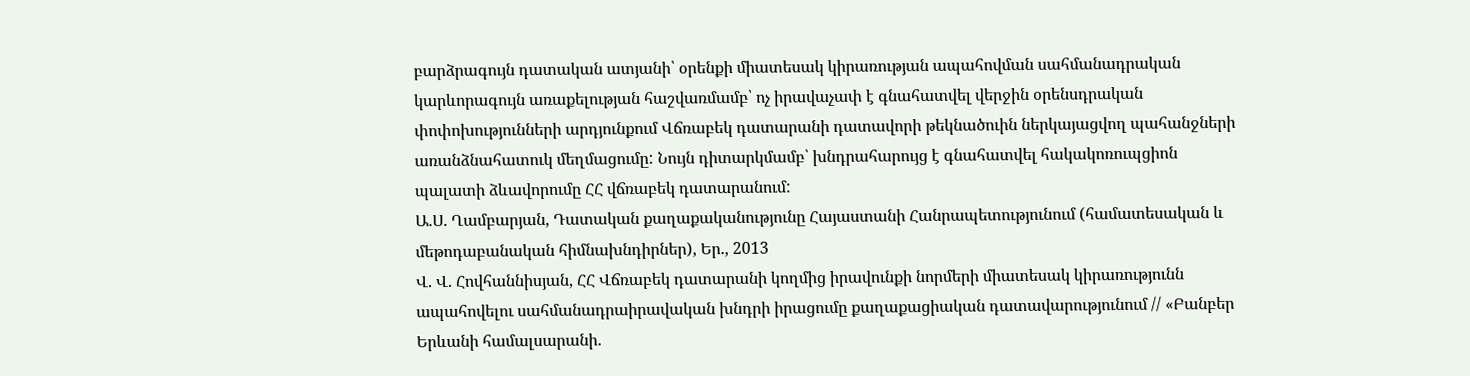բարձրագույն դատական ատյանի՝ օրենքի միատեսակ կիրառության ապահովման սահմանադրական կարևորագույն առաքելության հաշվառմամբ՝ ոչ իրավաչափ է գնահատվել վերջին օրենսդրական փոփոխությունների արդյունքում Վճռաբեկ դատարանի դատավորի թեկնածուին ներկայացվող պահանջների առանձնահատուկ մեղմացումը: Նույն դիտարկմամբ՝ խնդրահարույց է գնահատվել հակակոռուպցիոն պալատի ձևավորումը ՀՀ վճռաբեկ դատարանում:
Ա.Ս. Ղամբարյան, Դատական քաղաքականությունը Հայաստանի Հանրապետությունում (համատեսական և մեթոդաբանական հիմնախնդիրներ), Եր., 2013
Վ. Վ. Հովհաննիսյան, ՀՀ Վճռաբեկ դատարանի կողմից իրավունքի նորմերի միատեսակ կիրառությունն ապահովելու սահմանադրաիրավական խնդրի իրացումը քաղաքացիական դատավարությունում // «Բանբեր Երևանի համալսարանի.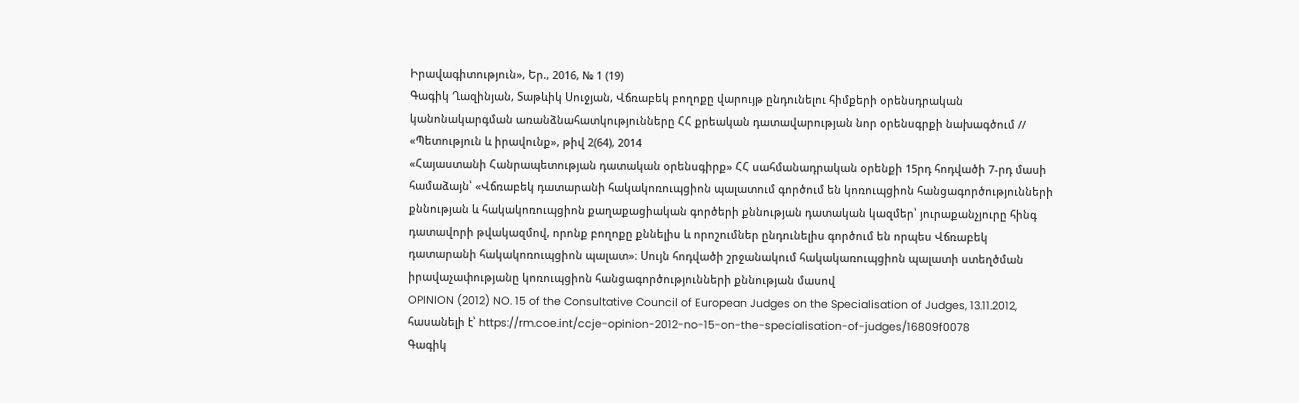Իրավագիտություն», Եր., 2016, № 1 (19)
Գագիկ Ղազինյան, Տաթևիկ Սուջյան, Վճռաբեկ բողոքը վարույթ ընդունելու հիմքերի օրենսդրական կանոնակարգման առանձնահատկությունները ՀՀ քրեական դատավարության նոր օրենսգրքի նախագծում // «Պետություն և իրավունք», թիվ 2(64), 2014
«Հայաստանի Հանրապետության դատական օրենսգիրք» ՀՀ սահմանադրական օրենքի 15րդ հոդվածի 7-րդ մասի համաձայն՝ «Վճռաբեկ դատարանի հակակոռուպցիոն պալատում գործում են կոռուպցիոն հանցագործությունների քննության և հակակոռուպցիոն քաղաքացիական գործերի քննության դատական կազմեր՝ յուրաքանչյուրը հինգ դատավորի թվակազմով, որոնք բողոքը քննելիս և որոշումներ ընդունելիս գործում են որպես Վճռաբեկ դատարանի հակակոռուպցիոն պալատ»։ Սույն հոդվածի շրջանակում հակակառուպցիոն պալատի ստեղծման իրավաչափությանը կոռուպցիոն հանցագործությունների քննության մասով
OPINION (2012) NO. 15 of the Consultative Council of European Judges on the Specialisation of Judges, 13.11.2012, հասանելի է՝ https://rm.coe.int/ccje-opinion-2012-no-15-on-the-specialisation-of-judges/16809f0078
Գագիկ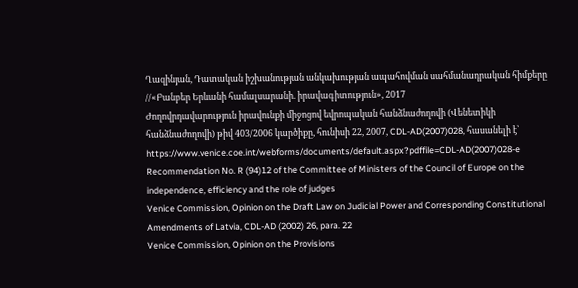Ղազինյան, Դատական իշխանության անկախության ապահովման սահմանադրական հիմքերը //«Բանբեր Երևանի համալսարանի. իրավագիտություն», 2017
Ժողովրդավարություն իրավունքի միջոցով եվրոպական հանձնաժողովի (Վենետիկի հանձնաժողովի) թիվ 403/2006 կարծիքը, հունիսի 22, 2007, CDL-AD(2007)028, հասանելի է՝ https://www.venice.coe.int/webforms/documents/default.aspx?pdffile=CDL-AD(2007)028-e
Recommendation No. R (94)12 of the Committee of Ministers of the Council of Europe on the independence, efficiency and the role of judges
Venice Commission, Opinion on the Draft Law on Judicial Power and Corresponding Constitutional Amendments of Latvia, CDL-AD (2002) 26, para. 22
Venice Commission, Opinion on the Provisions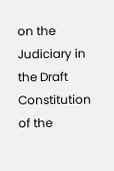on the Judiciary in the Draft Constitution of the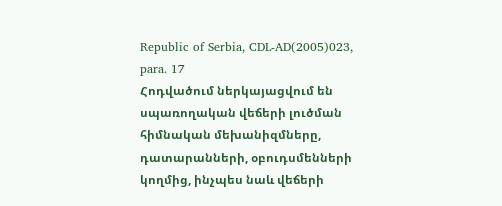Republic of Serbia, CDL-AD(2005)023, para. 17
Հոդվածում ներկայացվում են սպառողական վեճերի լուծման հիմնական մեխանիզմները, դատարանների, օբուդսմենների կողմից, ինչպես նաև վեճերի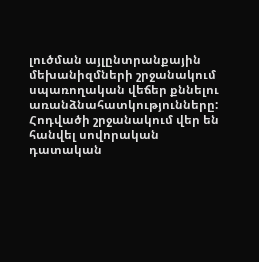լուծման այլընտրանքային մեխանիզմների շրջանակում սպառողական վեճեր քննելու առանձնահատկությունները: Հոդվածի շրջանակում վեր են հանվել սովորական դատական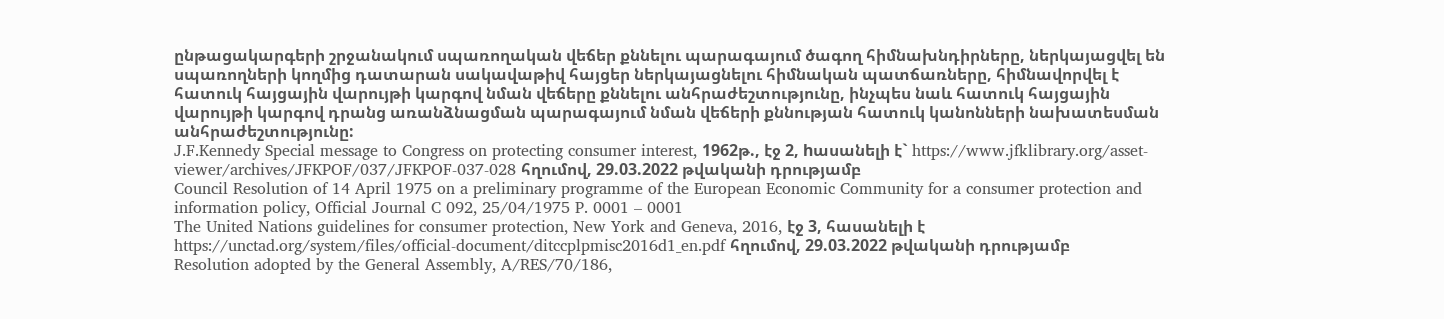ընթացակարգերի շրջանակում սպառողական վեճեր քննելու պարագայում ծագող հիմնախնդիրները, ներկայացվել են սպառողների կողմից դատարան սակավաթիվ հայցեր ներկայացնելու հիմնական պատճառները, հիմնավորվել է հատուկ հայցային վարույթի կարգով նման վեճերը քննելու անհրաժեշտությունը, ինչպես նաև հատուկ հայցային վարույթի կարգով դրանց առանձնացման պարագայում նման վեճերի քննության հատուկ կանոնների նախատեսման անհրաժեշտությունը:
J.F.Kennedy Special message to Congress on protecting consumer interest, 1962թ., էջ 2, hասանելի է` https://www.jfklibrary.org/asset-viewer/archives/JFKPOF/037/JFKPOF-037-028 հղումով, 29.03.2022 թվականի դրությամբ
Council Resolution of 14 April 1975 on a preliminary programme of the European Economic Community for a consumer protection and information policy, Official Journal C 092, 25/04/1975 P. 0001 – 0001
The United Nations guidelines for consumer protection, New York and Geneva, 2016, էջ 3, հասանելի է https://unctad.org/system/files/official-document/ditccplpmisc2016d1_en.pdf հղումով, 29.03.2022 թվականի դրությամբ
Resolution adopted by the General Assembly, A/RES/70/186,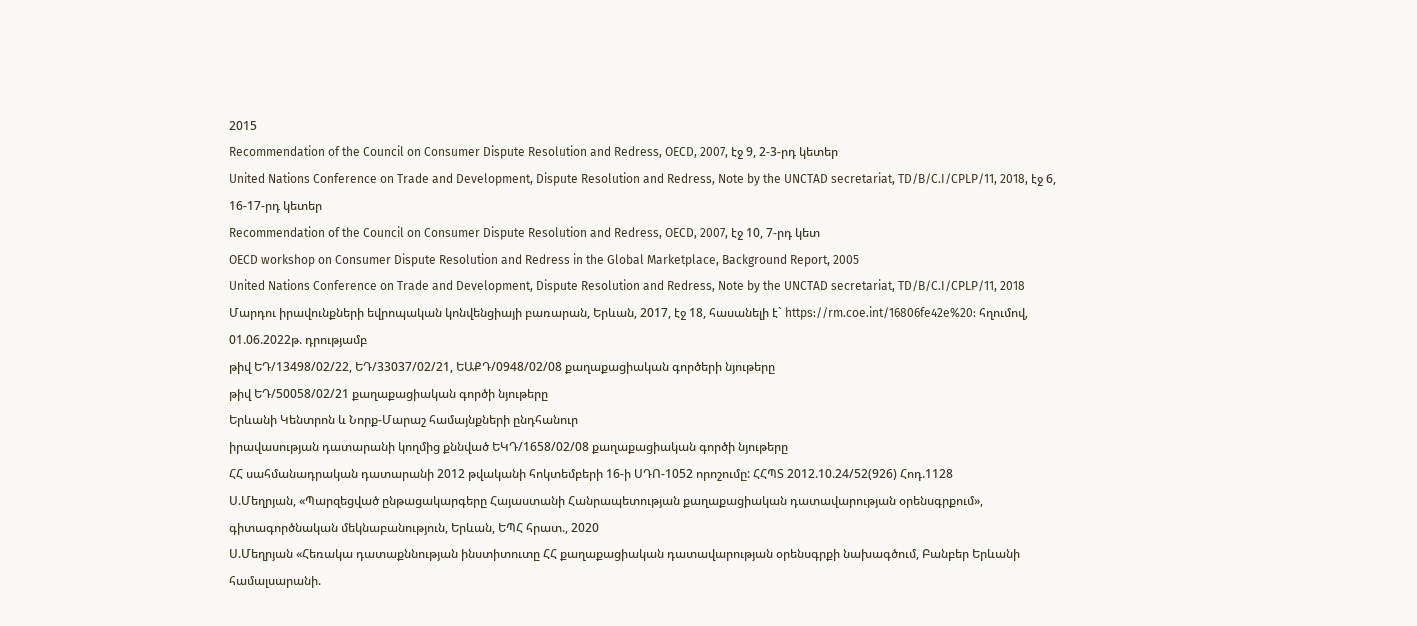2015
Recommendation of the Council on Consumer Dispute Resolution and Redress, OECD, 2007, էջ 9, 2-3-րդ կետեր
United Nations Conference on Trade and Development, Dispute Resolution and Redress, Note by the UNCTAD secretariat, TD/B/C.I/CPLP/11, 2018, էջ 6, 16-17-րդ կետեր
Recommendation of the Council on Consumer Dispute Resolution and Redress, OECD, 2007, էջ 10, 7-րդ կետ
OECD workshop on Consumer Dispute Resolution and Redress in the Global Marketplace, Background Report, 2005
United Nations Conference on Trade and Development, Dispute Resolution and Redress, Note by the UNCTAD secretariat, TD/B/C.I/CPLP/11, 2018
Մարդու իրավունքների եվրոպական կոնվենցիայի բառարան, Երևան, 2017, էջ 18, հասանելի է` https://rm.coe.int/16806fe42e%20: հղումով, 01.06.2022թ. դրությամբ
թիվ ԵԴ/13498/02/22, ԵԴ/33037/02/21, ԵԱՔԴ/0948/02/08 քաղաքացիական գործերի նյութերը
թիվ ԵԴ/50058/02/21 քաղաքացիական գործի նյութերը
Երևանի Կենտրոն և Նորք-Մարաշ համայնքների ընդհանուր
իրավասության դատարանի կողմից քննված ԵԿԴ/1658/02/08 քաղաքացիական գործի նյութերը
ՀՀ սահմանադրական դատարանի 2012 թվականի հոկտեմբերի 16-ի ՍԴՈ-1052 որոշումը: ՀՀՊՏ 2012.10.24/52(926) Հոդ.1128
Ս.Մեղրյան, «Պարզեցված ընթացակարգերը Հայաստանի Հանրապետության քաղաքացիական դատավարության օրենսգրքում», գիտագործնական մեկնաբանություն, Երևան, ԵՊՀ հրատ., 2020
Ս.Մեղրյան «Հեռակա դատաքննության ինստիտուտը ՀՀ քաղաքացիական դատավարության օրենսգրքի նախագծում, Բանբեր Երևանի համալսարանի.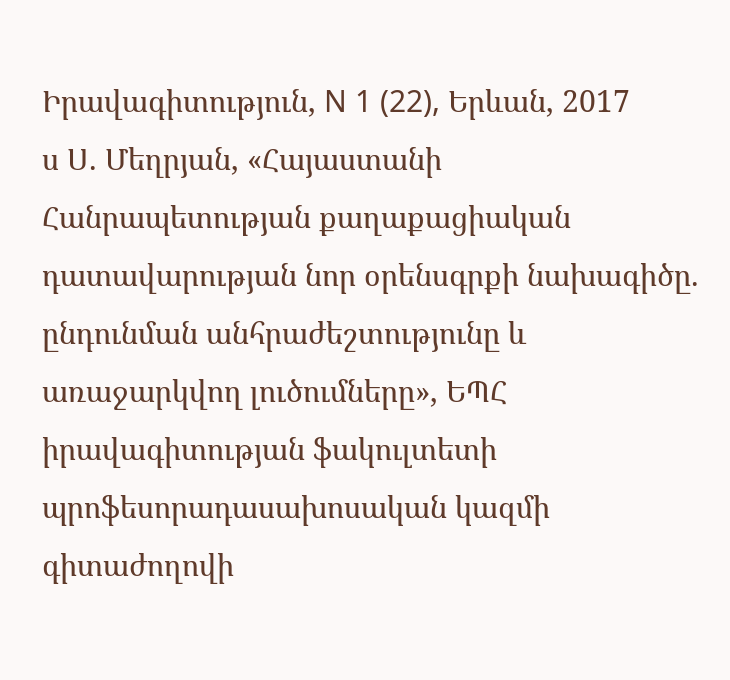Իրավագիտություն, N 1 (22), Երևան, 2017
ս Ս. Մեղրյան, «Հայաստանի Հանրապետության քաղաքացիական դատավարության նոր օրենսգրքի նախագիծը. ընդունման անհրաժեշտությունը և առաջարկվող լուծումները», ԵՊՀ իրավագիտության ֆակուլտետի պրոֆեսորադասախոսական կազմի գիտաժողովի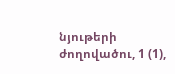նյութերի ժողովածու, 1 (1),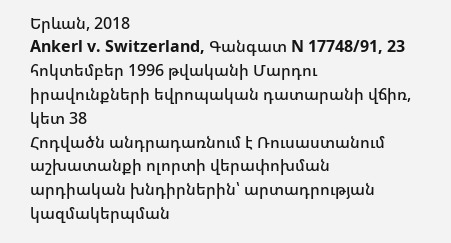Երևան, 2018
Ankerl v. Switzerland, Գանգատ N 17748/91, 23 հոկտեմբեր 1996 թվականի Մարդու իրավունքների եվրոպական դատարանի վճիռ, կետ 38
Հոդվածն անդրադառնում է Ռուսաստանում աշխատանքի ոլորտի վերափոխման արդիական խնդիրներին՝ արտադրության կազմակերպման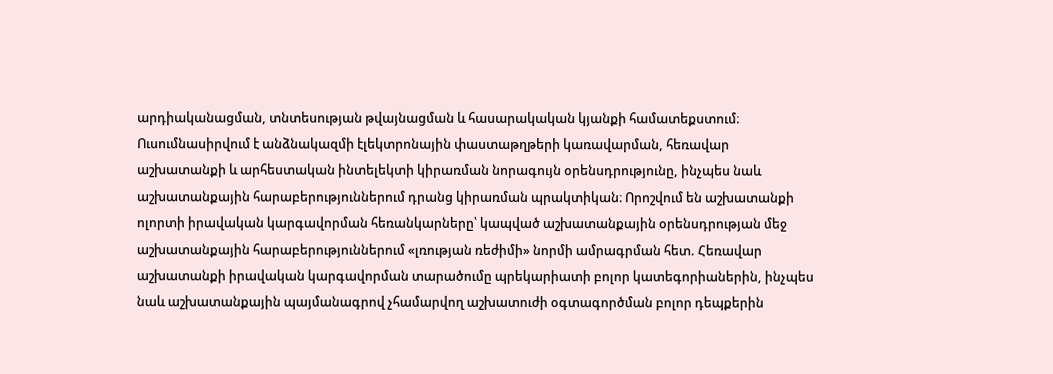արդիականացման, տնտեսության թվայնացման և հասարակական կյանքի համատեքստում։ Ուսումնասիրվում է անձնակազմի էլեկտրոնային փաստաթղթերի կառավարման, հեռավար աշխատանքի և արհեստական ինտելեկտի կիրառման նորագույն օրենսդրությունը, ինչպես նաև աշխատանքային հարաբերություններում դրանց կիրառման պրակտիկան։ Որոշվում են աշխատանքի ոլորտի իրավական կարգավորման հեռանկարները՝ կապված աշխատանքային օրենսդրության մեջ աշխատանքային հարաբերություններում «լռության ռեժիմի» նորմի ամրագրման հետ. Հեռավար աշխատանքի իրավական կարգավորման տարածումը պրեկարիատի բոլոր կատեգորիաներին, ինչպես նաև աշխատանքային պայմանագրով չհամարվող աշխատուժի օգտագործման բոլոր դեպքերին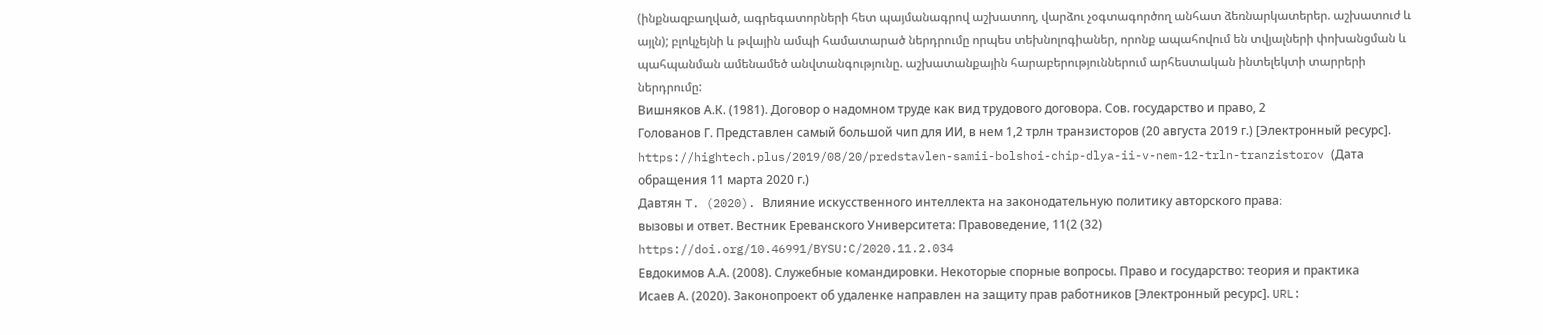(ինքնազբաղված, ագրեգատորների հետ պայմանագրով աշխատող, վարձու չօգտագործող անհատ ձեռնարկատերեր. աշխատուժ և այլն); բլոկչեյնի և թվային ամպի համատարած ներդրումը որպես տեխնոլոգիաներ, որոնք ապահովում են տվյալների փոխանցման և պահպանման ամենամեծ անվտանգությունը. աշխատանքային հարաբերություններում արհեստական ինտելեկտի տարրերի ներդրումը:
Вишняков А.К. (1981). Договор о надомном труде как вид трудового договора. Сов. государство и право, 2
Голованов Г. Представлен самый большой чип для ИИ, в нем 1,2 трлн транзисторов (20 августа 2019 г.) [Электронный ресурс]. https://hightech.plus/2019/08/20/predstavlen-samii-bolshoi-chip-dlya-ii-v-nem-12-trln-tranzistorov (Дата обращения 11 марта 2020 г.)
Давтян T. (2020). Влияние искусственного интеллекта на законодательную политику авторского права։
вызовы и ответ. Вестник Ереванского Университета: Правоведение, 11(2 (32)
https://doi.org/10.46991/BYSU:C/2020.11.2.034
Евдокимов А.А. (2008). Служебные командировки. Некоторые спорные вопросы. Право и государство: теория и практика
Исаев А. (2020). Законопроект об удаленке направлен на защиту прав работников [Электронный ресурс]. URL: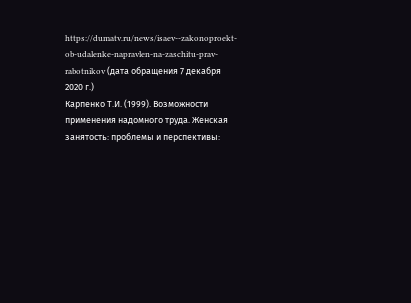https://dumatv.ru/news/isaev--zakonoproekt-ob-udalenke-napravlen-na-zaschitu-prav-rabotnikov (дата обращения 7 декабря 2020 г.)
Карпенко Т.И. (1999). Возможности применения надомного труда. Женская занятость: проблемы и перспективы: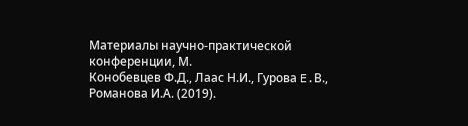Материалы научно-практической конференции, М.
Конобевцев Ф.Д., Лаас Н.И., Гурова E.В., Романова И.А. (2019).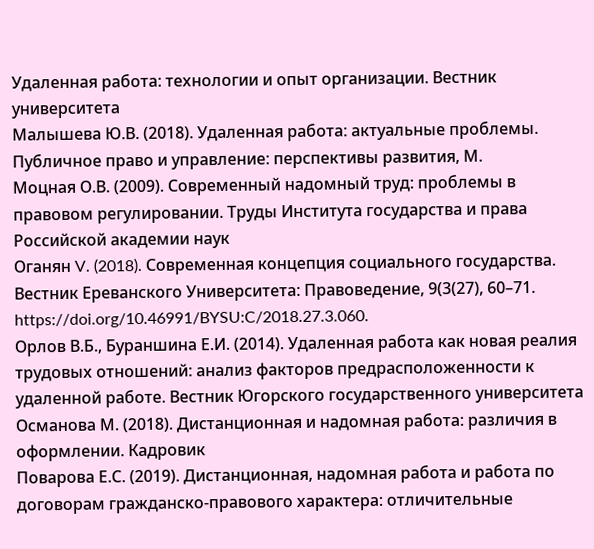Удаленная работа: технологии и опыт организации. Вестник университета
Малышева Ю.В. (2018). Удаленная работа: актуальные проблемы. Публичное право и управление: перспективы развития, М.
Моцная О.В. (2009). Современный надомный труд: проблемы в правовом регулировании. Труды Института государства и права Российской академии наук
Оганян V. (2018). Современная концепция социального государства. Вестник Ереванского Университета: Правоведение, 9(3(27), 60–71. https://doi.org/10.46991/BYSU:C/2018.27.3.060.
Орлов В.Б., Бураншина Е.И. (2014). Удаленная работа как новая реалия трудовых отношений: анализ факторов предрасположенности к удаленной работе. Вестник Югорского государственного университета
Османова М. (2018). Дистанционная и надомная работа: различия в оформлении. Кадровик
Поварова Е.С. (2019). Дистанционная, надомная работа и работа по договорам гражданско-правового характера: отличительные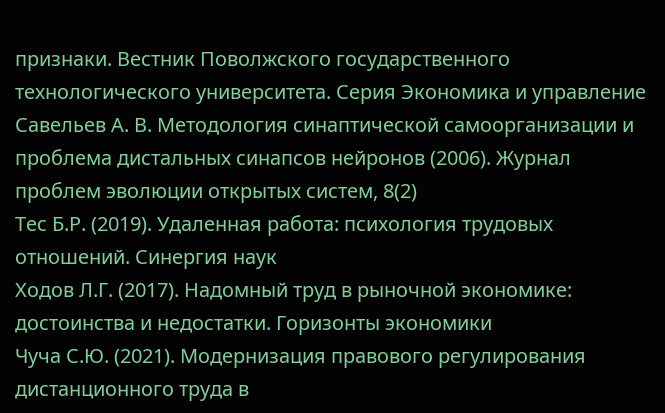признаки. Вестник Поволжского государственного технологического университета. Серия Экономика и управление
Савельев А. В. Методология синаптической самоорганизации и проблема дистальных синапсов нейронов (2006). Журнал проблем эволюции открытых систем, 8(2)
Тес Б.Р. (2019). Удаленная работа: психология трудовых отношений. Синергия наук
Ходов Л.Г. (2017). Надомный труд в рыночной экономике: достоинства и недостатки. Горизонты экономики
Чуча С.Ю. (2021). Модернизация правового регулирования дистанционного труда в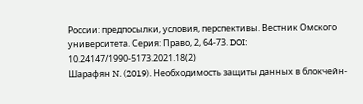России: предпосылки, условия, перспективы. Вестник Омского университета. Серия: Право, 2, 64-73. DOI: 10.24147/1990-5173.2021.18(2)
Шарафян N. (2019). Необходимость защиты данных в блокчейн-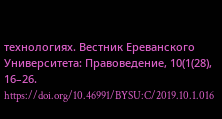технологиях. Вестник Ереванского Университета: Правоведение, 10(1(28), 16–26. https://doi.org/10.46991/BYSU:C/2019.10.1.016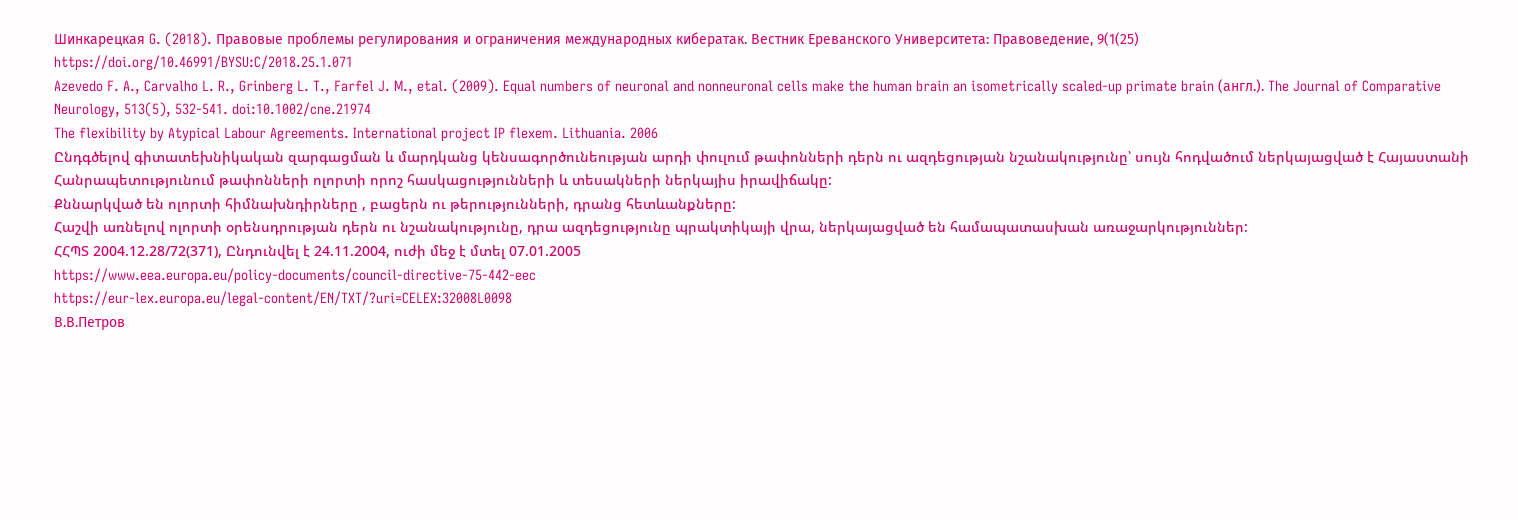Шинкарецкая G. (2018). Правовые проблемы регулирования и ограничения международных кибератак. Вестник Ереванского Университета: Правоведение, 9(1(25)
https://doi.org/10.46991/BYSU:C/2018.25.1.071
Azevedo F. A., Carvalho L. R., Grinberg L. T., Farfel J. M., etal. (2009). Equal numbers of neuronal and nonneuronal cells make the human brain an isometrically scaled-up primate brain (англ.). The Journal of Comparative Neurology, 513(5), 532-541. doi:10.1002/cne.21974
The flexibility by Atypical Labour Agreements. International project IP flexem. Lithuania. 2006
Ընդգծելով գիտատեխնիկական զարգացման և մարդկանց կենսագործունեության արդի փուլում թափոնների դերն ու ազդեցության նշանակությունը՝ սույն հոդվածում ներկայացված է Հայաստանի Հանրապետությունում թափոնների ոլորտի որոշ հասկացությունների և տեսակների ներկայիս իրավիճակը:
Քննարկված են ոլորտի հիմնախնդիրները , բացերն ու թերությունների, դրանց հետևանքները:
Հաշվի առնելով ոլորտի օրենսդրության դերն ու նշանակությունը, դրա ազդեցությունը պրակտիկայի վրա, ներկայացված են համապատասխան առաջարկություններ:
ՀՀՊՏ 2004.12.28/72(371), Ընդունվել է 24.11.2004, ուժի մեջ է մտել 07.01.2005
https://www.eea.europa.eu/policy-documents/council-directive-75-442-eec
https://eur-lex.europa.eu/legal-content/EN/TXT/?uri=CELEX:32008L0098
В.В.Петров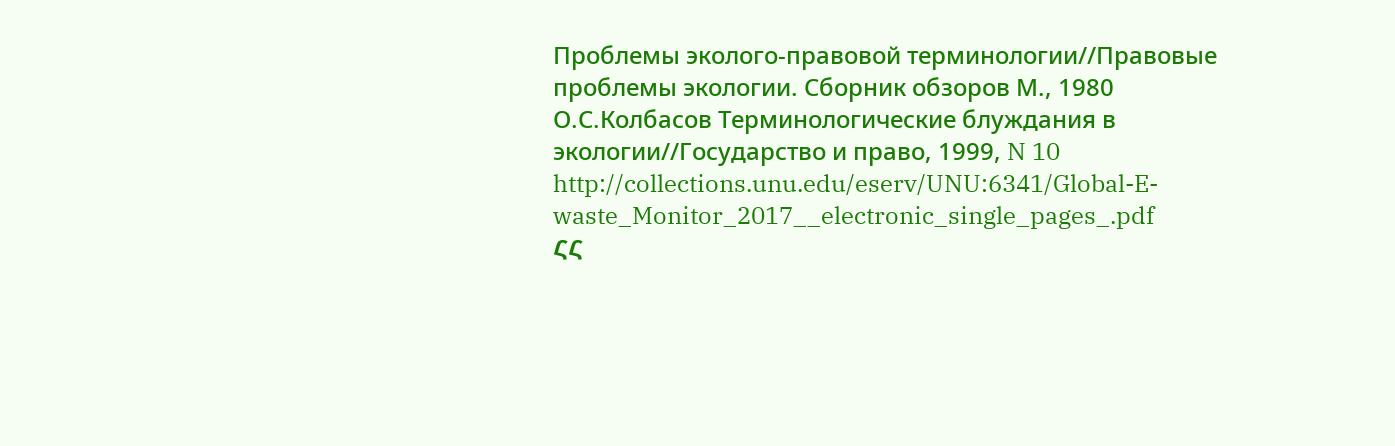Проблемы эколого-правовой терминологии//Правовые проблемы экологии. Сборник обзоров М., 1980
О.С.Колбасов Терминологические блуждания в экологии//Государство и право, 1999, N 10
http://collections.unu.edu/eserv/UNU:6341/Global-E-waste_Monitor_2017__electronic_single_pages_.pdf
ՀՀ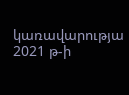կառավարությա 2021 թ-ի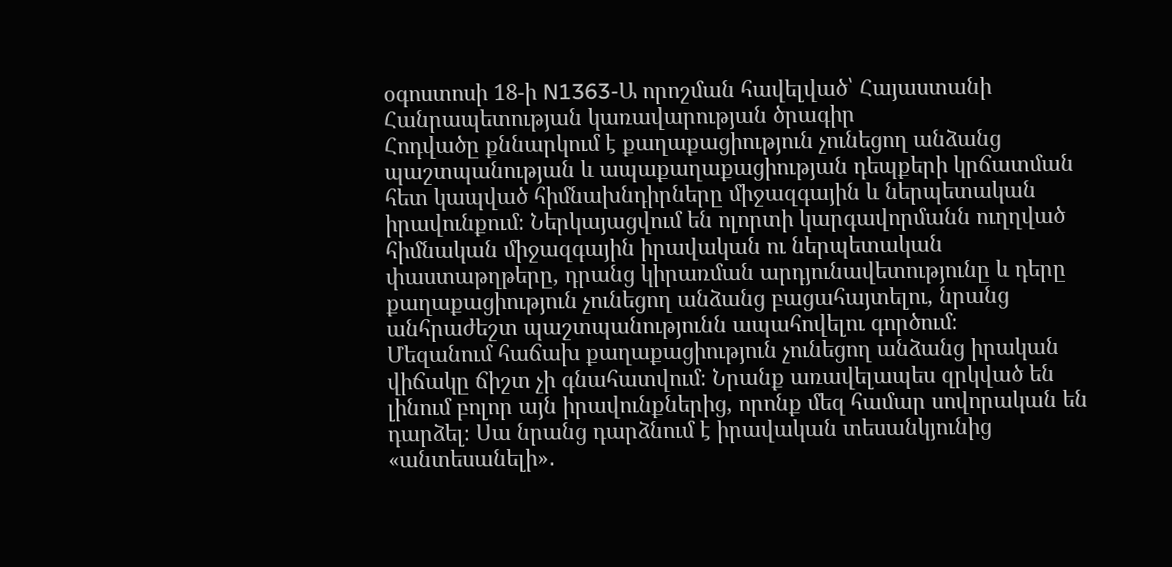օգոստոսի 18-ի N1363-Ա որոշման հավելված՝ Հայաստանի Հանրապետության կառավարության ծրագիր
Հոդվածը քննարկում է քաղաքացիություն չունեցող անձանց պաշտպանության և ապաքաղաքացիության դեպքերի կրճատման հետ կապված հիմնախնդիրները միջազգային և ներպետական իրավունքում։ Ներկայացվում են ոլորտի կարգավորմանն ուղղված հիմնական միջազգային իրավական ու ներպետական փաստաթղթերը, դրանց կիրառման արդյունավետությունը և դերը քաղաքացիություն չունեցող անձանց բացահայտելու, նրանց անհրաժեշտ պաշտպանությունն ապահովելու գործում։
Մեզանում հաճախ քաղաքացիություն չունեցող անձանց իրական վիճակը ճիշտ չի գնահատվում։ Նրանք առավելապես զրկված են լինում բոլոր այն իրավունքներից, որոնք մեզ համար սովորական են դարձել։ Սա նրանց դարձնում է իրավական տեսանկյունից «անտեսանելի»․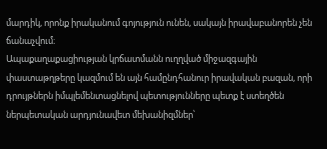մարդիկ, որոնք իրականում գոյություն ունեն, սակայն իրավաբանորեն չեն ճանաչվում։
Ապաքաղաքացիության կրճատմանն ուղղված միջազգային փաստաթղթերը կազմում են այն համընդհանուր իրավական բազան, որի դրույթներն իմպլեմենտացնելով պետությունները պետք է ստեղծեն ներպետական արդյունավետ մեխանիզմներ՝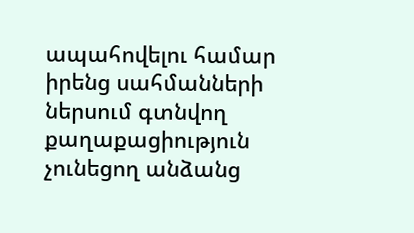ապահովելու համար իրենց սահմանների ներսում գտնվող քաղաքացիություն չունեցող անձանց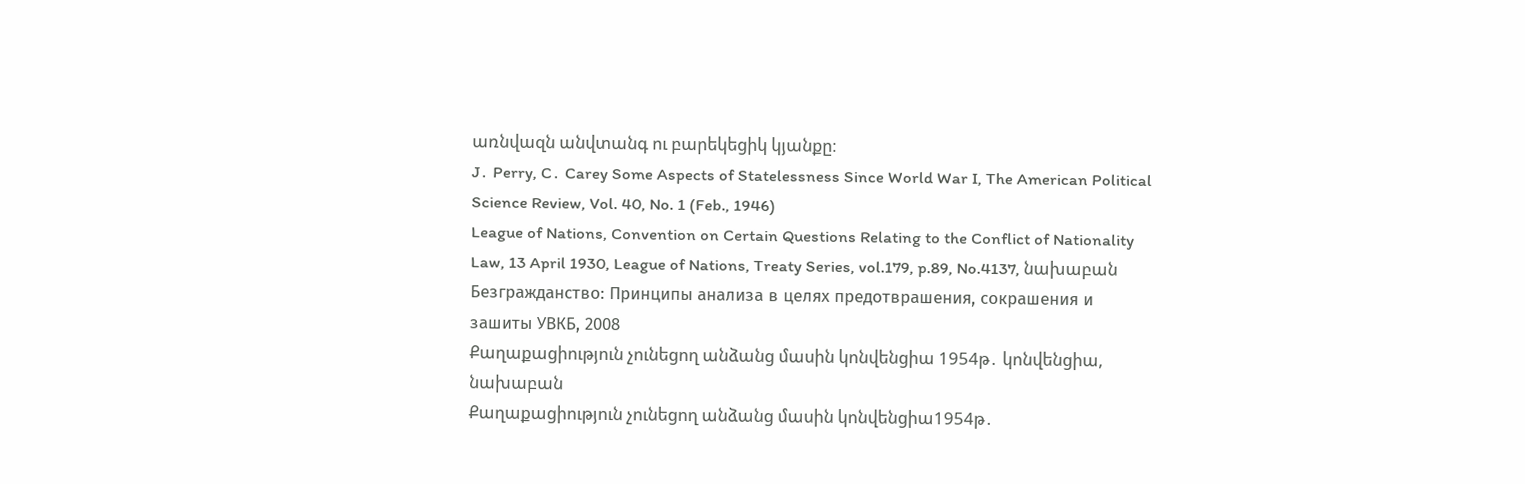առնվազն անվտանգ ու բարեկեցիկ կյանքը։
J․ Perry, C․ Carey Some Aspects of Statelessness Since World War I, The American Political Science Review, Vol. 40, No. 1 (Feb., 1946)
League of Nations, Convention on Certain Questions Relating to the Conflict of Nationality Law, 13 April 1930, League of Nations, Treaty Series, vol.179, p.89, No.4137, նախաբան
Безгражданство: Принципы анализа в целях предотврашения, сокрашения и зашиты УВКБ, 2008
Քաղաքացիություն չունեցող անձանց մասին կոնվենցիա 1954թ․ կոնվենցիա, նախաբան
Քաղաքացիություն չունեցող անձանց մասին կոնվենցիա1954թ․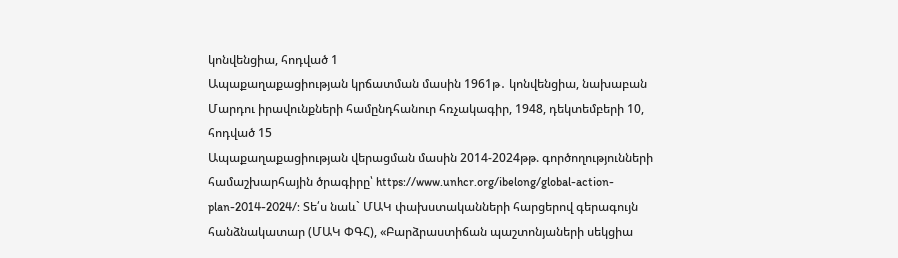կոնվենցիա, հոդված 1
Ապաքաղաքացիության կրճատման մասին 1961թ․ կոնվենցիա, նախաբան
Մարդու իրավունքների համընդհանուր հռչակագիր, 1948, դեկտեմբերի 10, հոդված 15
Ապաքաղաքացիության վերացման մասին 2014-2024թթ. գործողությունների համաշխարհային ծրագիրը՝ https://www.unhcr.org/ibelong/global-action-plan-2014-2024/: Տե՛ս նաև` ՄԱԿ փախստականների հարցերով գերագույն հանձնակատար (ՄԱԿ ՓԳՀ), «Բարձրաստիճան պաշտոնյաների սեկցիա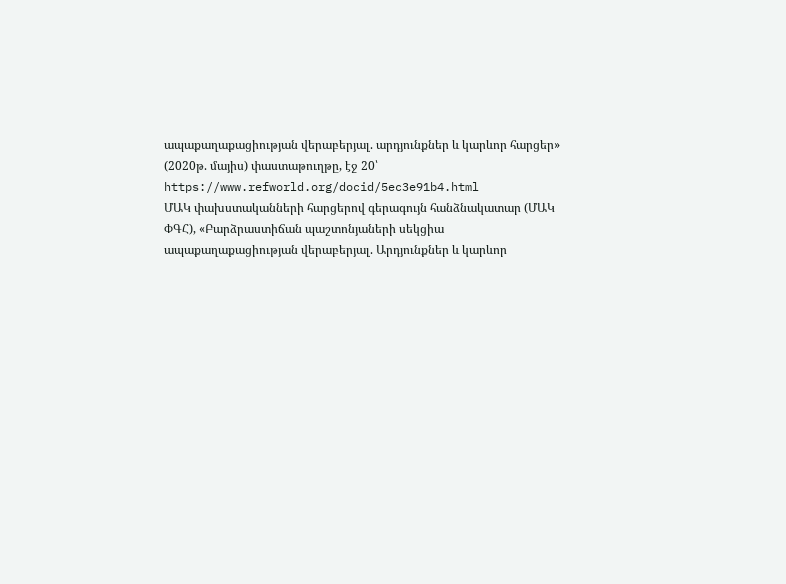ապաքաղաքացիության վերաբերյալ. արդյունքներ և կարևոր հարցեր» (2020թ. մայիս) փաստաթուղթը, էջ 20՝ https://www.refworld.org/docid/5ec3e91b4.html
ՄԱԿ փախստականների հարցերով գերագույն հանձնակատար (ՄԱԿ ՓԳՀ), «Բարձրաստիճան պաշտոնյաների սեկցիա ապաքաղաքացիության վերաբերյալ. Արդյունքներ և կարևոր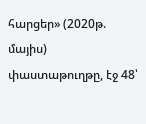հարցեր» (2020թ. մայիս) փաստաթուղթը, էջ 48՝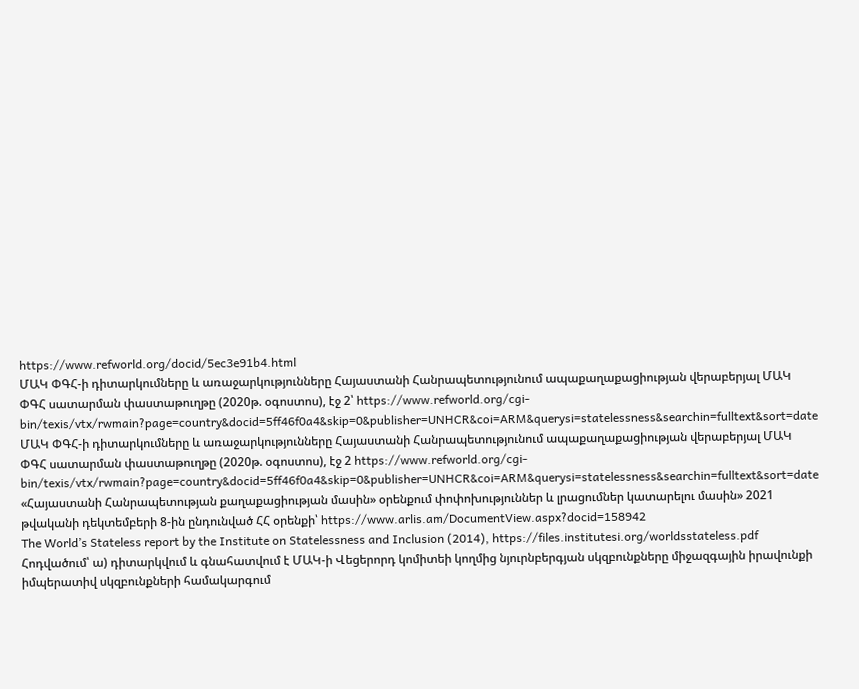https://www.refworld.org/docid/5ec3e91b4.html
ՄԱԿ ՓԳՀ-ի դիտարկումները և առաջարկությունները Հայաստանի Հանրապետությունում ապաքաղաքացիության վերաբերյալ ՄԱԿ ՓԳՀ սատարման փաստաթուղթը (2020թ. օգոստոս), էջ 2՝ https://www.refworld.org/cgi-bin/texis/vtx/rwmain?page=country&docid=5ff46f0a4&skip=0&publisher=UNHCR&coi=ARM&querysi=statelessness&searchin=fulltext&sort=date
ՄԱԿ ՓԳՀ-ի դիտարկումները և առաջարկությունները Հայաստանի Հանրապետությունում ապաքաղաքացիության վերաբերյալ ՄԱԿ ՓԳՀ սատարման փաստաթուղթը (2020թ. օգոստոս), էջ 2 https://www.refworld.org/cgi-bin/texis/vtx/rwmain?page=country&docid=5ff46f0a4&skip=0&publisher=UNHCR&coi=ARM&querysi=statelessness&searchin=fulltext&sort=date
«Հայաստանի Հանրապետության քաղաքացիության մասին» օրենքում փոփոխություններ և լրացումներ կատարելու մասին» 2021 թվականի դեկտեմբերի 8-ին ընդունված ՀՀ օրենքի՝ https://www.arlis.am/DocumentView.aspx?docid=158942
The World’s Stateless report by the Institute on Statelessness and Inclusion (2014), https://files.institutesi.org/worldsstateless.pdf
Հոդվածում՝ ա) դիտարկվում և գնահատվում է ՄԱԿ-ի Վեցերորդ կոմիտեի կողմից նյուրնբերգյան սկզբունքները միջազգային իրավունքի իմպերատիվ սկզբունքների համակարգում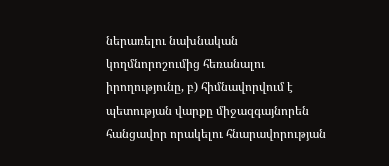ներառելու նախնական կողմնորոշումից հեռանալու իրողությունը, բ) հիմնավորվում է պետության վարքը միջազգայնորեն հանցավոր որակելու հնարավորության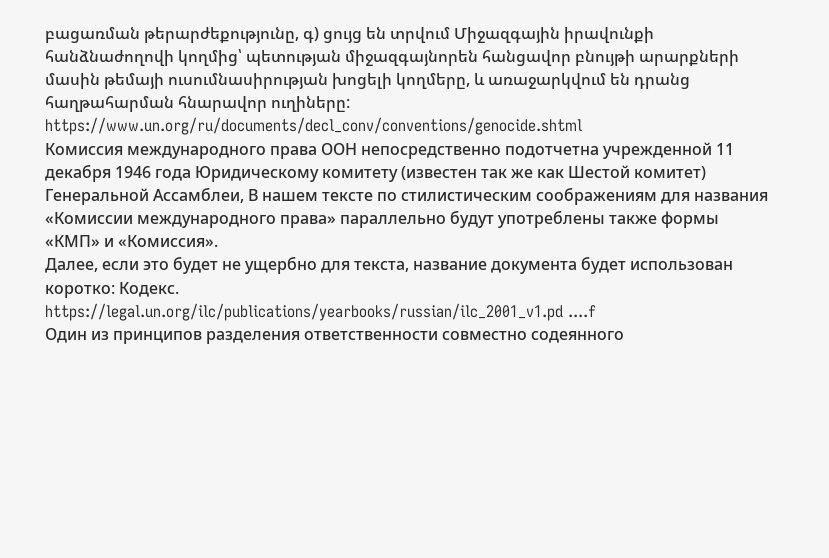բացառման թերարժեքությունը, գ) ցույց են տրվում Միջազգային իրավունքի հանձնաժողովի կողմից՝ պետության միջազգայնորեն հանցավոր բնույթի արարքների մասին թեմայի ուսումնասիրության խոցելի կողմերը, և առաջարկվում են դրանց հաղթահարման հնարավոր ուղիները:
https://www.un.org/ru/documents/decl_conv/conventions/genocide.shtml
Комиссия международного права ООН непосредственно подотчетна учрежденной 11 декабря 1946 года Юридическому комитету (известен так же как Шестой комитет) Генеральной Ассамблеи, В нашем тексте по стилистическим соображениям для названия «Комиссии международного права» параллельно будут употреблены также формы «КМП» и «Комиссия».
Далее, если это будет не ущербно для текста, название документа будет использован коротко: Кодекс.
https://legal.un.org/ilc/publications/yearbooks/russian/ilc_2001_v1.pd ....f
Один из принципов разделения ответственности совместно содеянного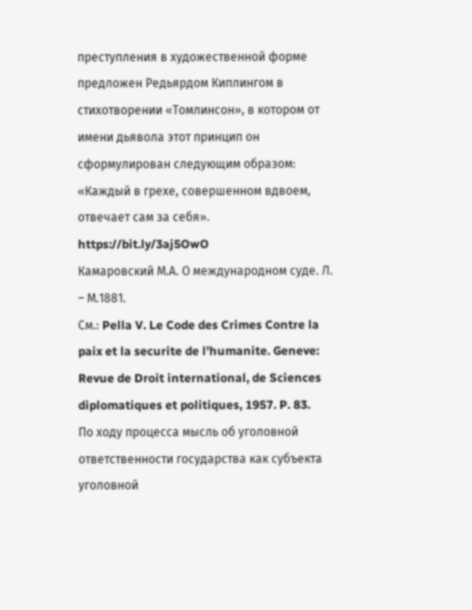преступления в художественной форме предложен Редьярдом Киплингом в стихотворении «Томлинсон», в котором от имени дьявола этот принцип он сформулирован следующим образом: «Каждый в грехе, совершенном вдвоем, отвечает сам за себя». https://bit.ly/3aj5OwO
Камаровский М.А. О международном суде. Л. – М.1881.
См.: Pella V. Le Code des Crimes Contre la paix et la securite de l’humanite. Geneve: Revue de Droit international, de Sciences diplomatiques et politiques, 1957. P. 83.
По ходу процесса мысль об уголовной ответственности государства как субъекта уголовной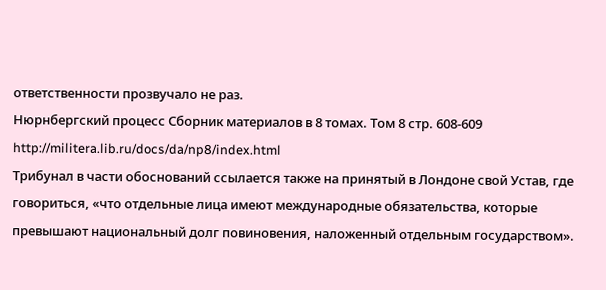ответственности прозвучало не раз.
Нюрнбергский процесс Сборник материалов в 8 томах. Том 8 стр. 608-609
http://militera.lib.ru/docs/da/np8/index.html
Трибунал в части обоснований ссылается также на принятый в Лондоне свой Устав, где говориться, «что отдельные лица имеют международные обязательства, которые превышают национальный долг повиновения, наложенный отдельным государством».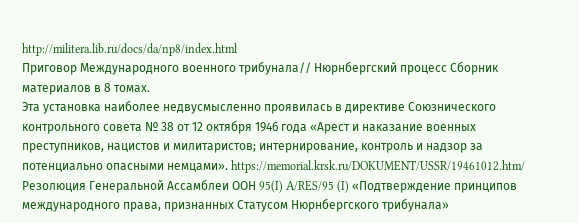http://militera.lib.ru/docs/da/np8/index.html
Приговор Международного военного трибунала// Нюрнбергский процесс Сборник материалов в 8 томах.
Эта установка наиболее недвусмысленно проявилась в директиве Союзнического контрольного совета № 38 от 12 октября 1946 года «Арест и наказание военных преступников, нацистов и милитаристов; интернирование, контроль и надзор за потенциально опасными немцами». https://memorial.krsk.ru/DOKUMENT/USSR/19461012.htm/
Резолюция Генеральной Ассамблеи ООН 95(I) A/RES/95 (I) «Подтверждение принципов международного права, признанных Статусом Нюрнбергского трибунала»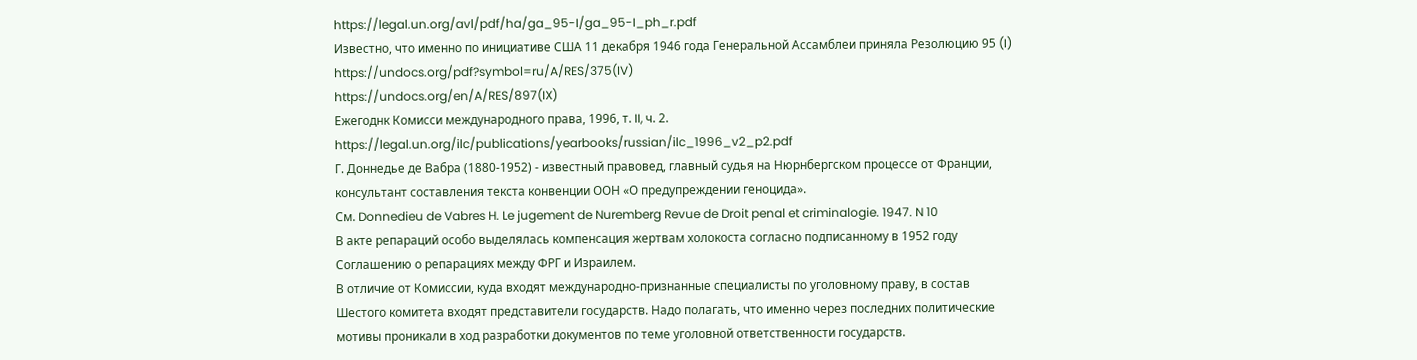https://legal.un.org/avl/pdf/ha/ga_95-I/ga_95-I_ph_r.pdf
Известно, что именно по инициативе США 11 декабря 1946 года Генеральной Ассамблеи приняла Резолюцию 95 (I)
https://undocs.org/pdf?symbol=ru/A/RES/375(IV)
https://undocs.org/en/A/RES/897(IX)
Ежегоднк Комисси международного права, 1996, т. II, ч. 2. https://legal.un.org/ilc/publications/yearbooks/russian/ilc_1996_v2_p2.pdf
Г. Доннедье де Вабра (1880-1952) - известный правовед, главный судья на Нюрнбергском процессе от Франции, консультант составления текста конвенции ООН «О предупреждении геноцида».
См. Donnedieu de Vabres H. Le jugement de Nuremberg Revue de Droit penal et criminalogie. 1947. N 10
В акте репараций особо выделялась компенсация жертвам холокоста согласно подписанному в 1952 году Соглашению о репарациях между ФРГ и Израилем.
В отличие от Комиссии, куда входят международно-признанные специалисты по уголовному праву, в состав Шестого комитета входят представители государств. Надо полагать, что именно через последних политические мотивы проникали в ход разработки документов по теме уголовной ответственности государств.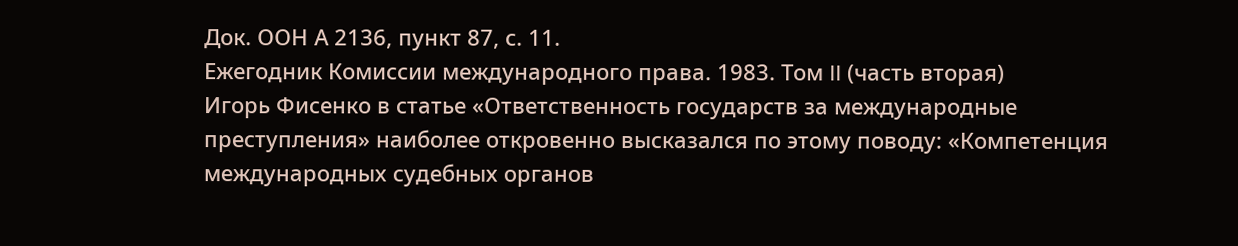Док. ООН А 2136, пункт 87, с. 11.
Ежегодник Комиссии международного права. 1983. Том II (часть вторая)
Игорь Фисенко в статье «Ответственность государств за международные преступления» наиболее откровенно высказался по этому поводу: «Компетенция международных судебных органов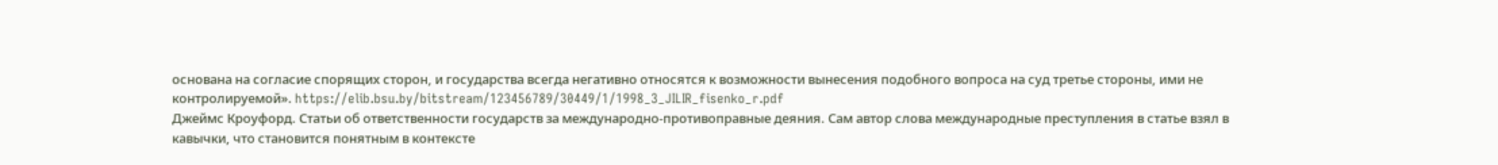основана на согласие спорящих сторон, и государства всегда негативно относятся к возможности вынесения подобного вопроса на суд третье стороны, ими не контролируемой». https://elib.bsu.by/bitstream/123456789/30449/1/1998_3_JILIR_fisenko_r.pdf
Джеймс Кроуфорд. Статьи об ответственности государств за международно-противоправные деяния. Сам автор слова международные преступления в статье взял в кавычки, что становится понятным в контексте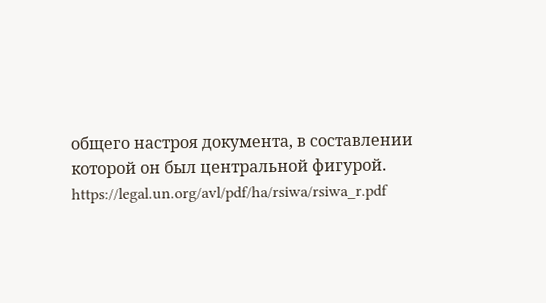общего настроя документа, в составлении которой он был центральной фигурой. https://legal.un.org/avl/pdf/ha/rsiwa/rsiwa_r.pdf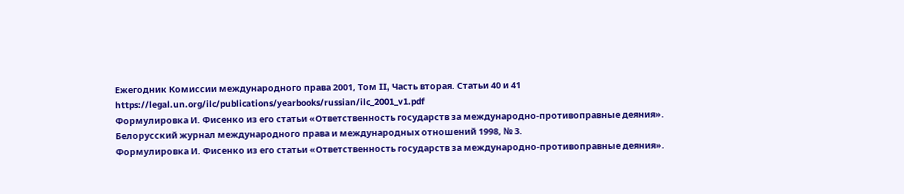Ежегодник Комиссии международного права 2001, Том II, Часть вторая. Статьи 40 и 41 https://legal.un.org/ilc/publications/yearbooks/russian/ilc_2001_v1.pdf
Формулировка И. Фисенко из его статьи «Ответственность государств за международно-противоправные деяния». Белорусский журнал международного права и международных отношений 1998, № 3.
Формулировка И. Фисенко из его статьи «Ответственность государств за международно-противоправные деяния».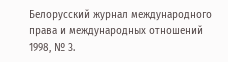Белорусский журнал международного права и международных отношений 1998, № 3.